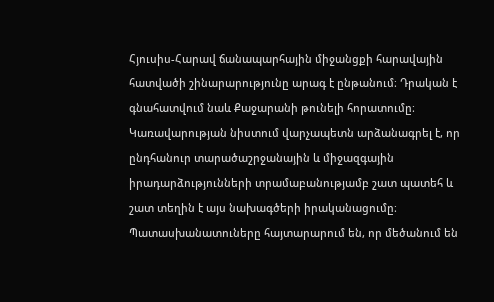Հյուսիս-Հարավ ճանապարհային միջանցքի հարավային հատվածի շինարարությունը արագ է ընթանում։ Դրական է գնահատվում նաև Քաջարանի թունելի հորատումը։ Կառավարության նիստում վարչապետն արձանագրել է, որ ընդհանուր տարածաշրջանային և միջազգային իրադարձությունների տրամաբանությամբ շատ պատեհ և շատ տեղին է այս նախագծերի իրականացումը։ Պատասխանատուները հայտարարում են, որ մեծանում են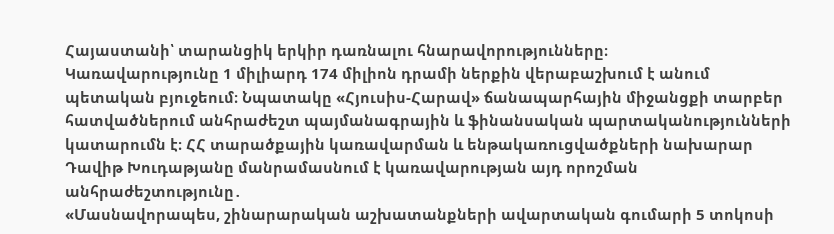Հայաստանի՝ տարանցիկ երկիր դառնալու հնարավորությունները։
Կառավարությունը 1 միլիարդ 174 միլիոն դրամի ներքին վերաբաշխում է անում պետական բյուջեում։ Նպատակը «Հյուսիս-Հարավ» ճանապարհային միջանցքի տարբեր հատվածներում անհրաժեշտ պայմանագրային և ֆինանսական պարտականությունների կատարումն է։ ՀՀ տարածքային կառավարման և ենթակառուցվածքների նախարար Դավիթ Խուդաթյանը մանրամասնում է կառավարության այդ որոշման անհրաժեշտությունը․
«Մասնավորապես, շինարարական աշխատանքների ավարտական գումարի 5 տոկոսի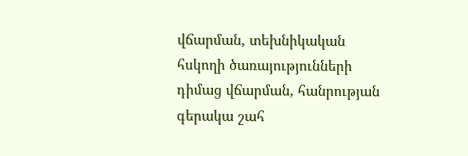վճարման, տեխնիկական հսկողի ծառայությունների դիմաց վճարման, հանրության գերակա շահ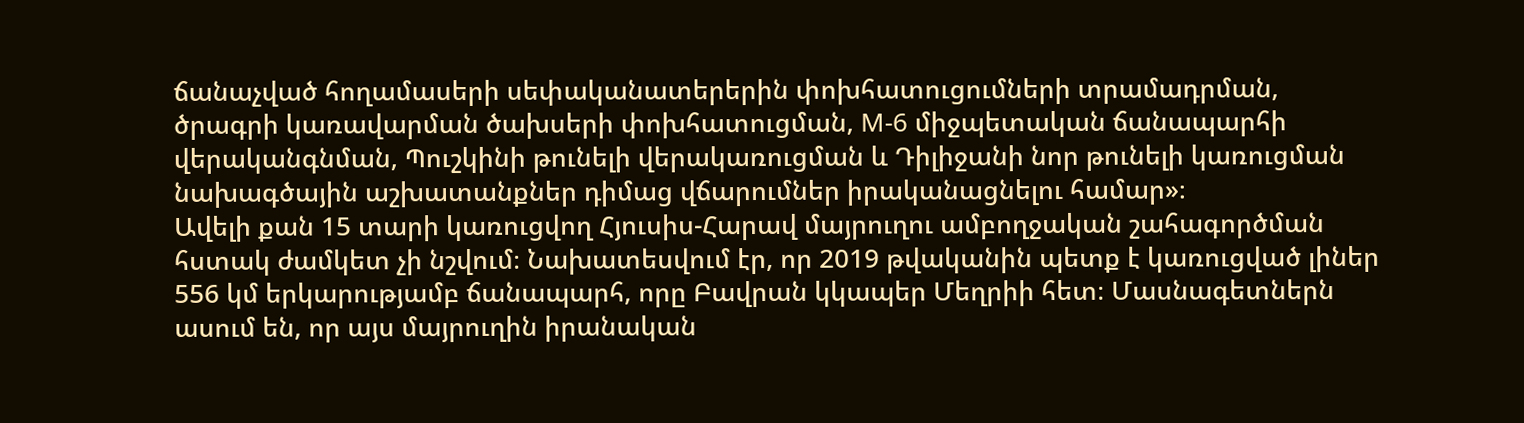ճանաչված հողամասերի սեփականատերերին փոխհատուցումների տրամադրման, ծրագրի կառավարման ծախսերի փոխհատուցման, M-6 միջպետական ճանապարհի վերականգնման, Պուշկինի թունելի վերակառուցման և Դիլիջանի նոր թունելի կառուցման նախագծային աշխատանքներ դիմաց վճարումներ իրականացնելու համար»։
Ավելի քան 15 տարի կառուցվող Հյուսիս-Հարավ մայրուղու ամբողջական շահագործման հստակ ժամկետ չի նշվում։ Նախատեսվում էր, որ 2019 թվականին պետք է կառուցված լիներ 556 կմ երկարությամբ ճանապարհ, որը Բավրան կկապեր Մեղրիի հետ։ Մասնագետներն ասում են, որ այս մայրուղին իրանական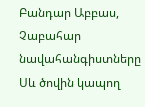Բանդար Աբբաս, Չաբահար նավահանգիստները Սև ծովին կապող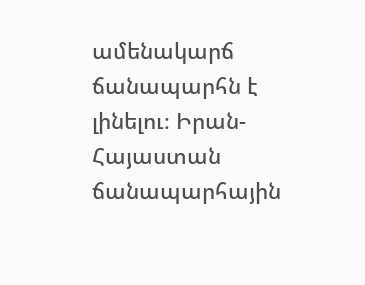ամենակարճ ճանապարհն է լինելու։ Իրան-Հայաստան ճանապարհային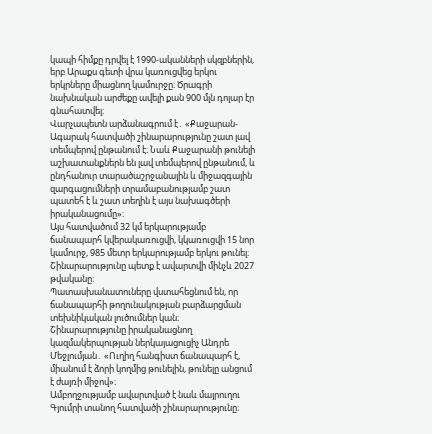կապի հիմքը դրվել է 1990-ականների սկզբներին, երբ Արաքս գետի վրա կառուցվեց երկու երկրները միացնող կամուրջը։ Ծրագրի նախնական արժեքը ավելի քան 900 մլն դոլար էր գնահատվել։
Վարչապետն արձանագրում է․ «Քաջարան-Ագարակ հատվածի շինարարությունը շատ լավ տեմպերով ընթանում է։ Նաև Քաջարանի թունելի աշխատանքներն են լավ տեմպերով ընթանում, և ընդհանուր տարածաշրջանային և միջազգային զարգացումների տրամաբանությամբ շատ պատեհ է և շատ տեղին է այս նախագծերի իրականացումը»։
Այս հատվածում 32 կմ երկարությամբ ճանապարհ կվերակառուցվի, կկառուցվի 15 նոր կամուրջ, 985 մետր երկարությամբ երկու թունել։ Շինարարությունը պետք է ավարտվի մինչև 2027 թվականը։
Պատասխանատուները վստահեցնում են, որ ճանապարհի թողունակության բարձարցման տեխնիկական լուծումներ կան։
Շինարարությունը իրականացնող կազմակերպության ներկայացուցիչ Անդրե Մեջլումյան․ «Ուղիղ հանգիստ ճանապարհ է, միանում է ձորի կողմից թունելին, թունելը անցում է ժայռի միջով»։
Ամբողջությամբ ավարտված է նաև մայրուղու Գյումրի տանող հատվածի շինարարությունը։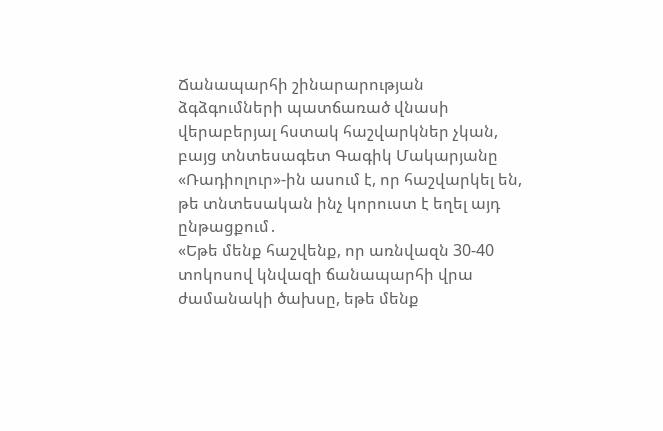Ճանապարհի շինարարության ձգձգումների պատճառած վնասի վերաբերյալ հստակ հաշվարկներ չկան, բայց տնտեսագետ Գագիկ Մակարյանը «Ռադիոլուր»-ին ասում է, որ հաշվարկել են, թե տնտեսական ինչ կորուստ է եղել այդ ընթացքում․
«Եթե մենք հաշվենք, որ առնվազն 30-40 տոկոսով կնվազի ճանապարհի վրա ժամանակի ծախսը, եթե մենք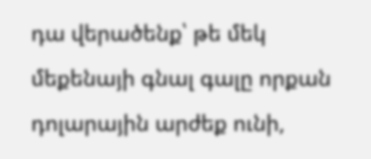դա վերածենք՝ թե մեկ մեքենայի գնալ գալը որքան դոլարային արժեք ունի,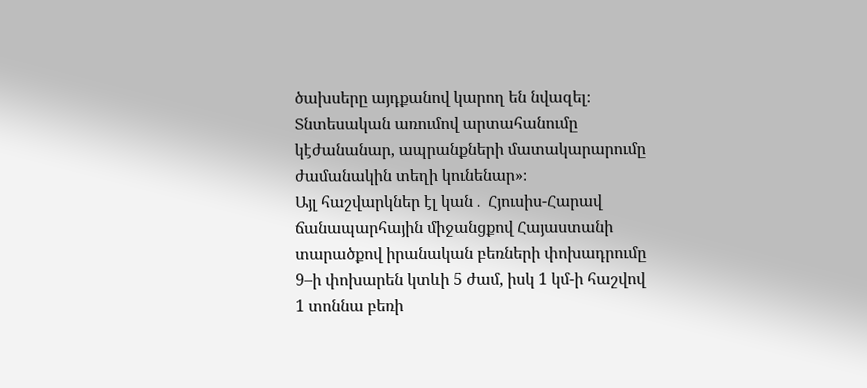ծախսերը այդքանով կարող են նվազել։ Տնտեսական առումով արտահանումը կէժանանար, ապրանքների մատակարարումը ժամանակին տեղի կունենար»։
Այլ հաշվարկներ էլ կան․ Հյուսիս-Հարավ ճանապարհային միջանցքով Հայաստանի տարածքով իրանական բեռների փոխադրումը 9–ի փոխարեն կտևի 5 ժամ, իսկ 1 կմ-ի հաշվով 1 տոննա բեռի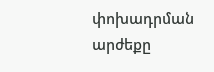փոխադրման արժեքը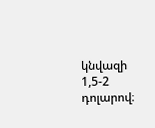կնվազի 1,5-2 դոլարով։